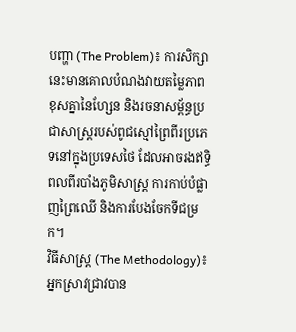បញ្ហា (The Problem)៖ ការសិក្សានេះមានគោលបំណងវាយតម្លៃភាពខុសគ្នានៃហ្សែន និងរចនាសម្ព័ន្ធប្រជាសាស្ត្ររបស់ពូជស្មៅព្រៃពីរប្រភេទនៅក្នុងប្រទេសថៃ ដែលអាចរងឥទ្ធិពលពីរបាំងភូមិសាស្ត្រ ការកាប់បំផ្លាញព្រៃឈើ និងការបែងចែកទីជម្រក។
វិធីសាស្ត្រ (The Methodology)៖ អ្នកស្រាវជ្រាវបាន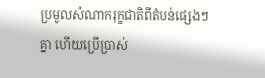ប្រមូលសំណាករុក្ខជាតិពីតំបន់ផ្សេងៗគ្នា ហើយប្រើប្រាស់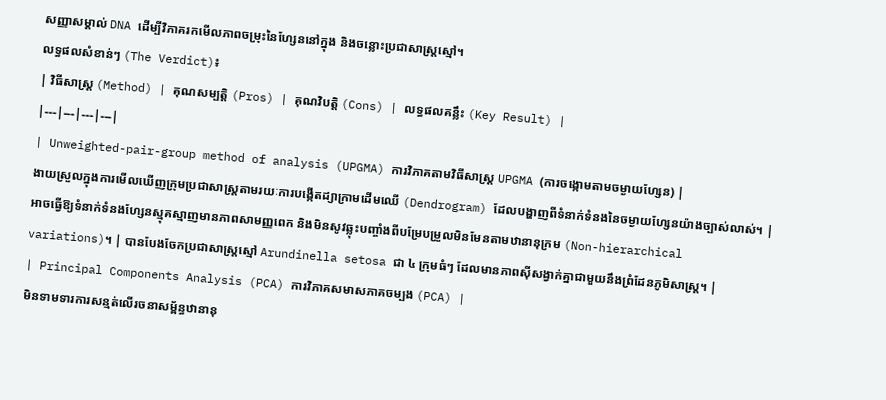សញ្ញាសម្គាល់ DNA ដើម្បីវិភាគរកមើលភាពចម្រុះនៃហ្សែននៅក្នុង និងចន្លោះប្រជាសាស្ត្រស្មៅ។
លទ្ធផលសំខាន់ៗ (The Verdict)៖
| វិធីសាស្ត្រ (Method) | គុណសម្បត្តិ (Pros) | គុណវិបត្តិ (Cons) | លទ្ធផលគន្លឹះ (Key Result) |
|---|---|---|---|
| Unweighted-pair-group method of analysis (UPGMA) ការវិភាគតាមវិធីសាស្ត្រ UPGMA (ការចង្កោមតាមចម្ងាយហ្សែន) |
ងាយស្រួលក្នុងការមើលឃើញក្រុមប្រជាសាស្ត្រតាមរយៈការបង្កើតដ្យាក្រាមដើមឈើ (Dendrogram) ដែលបង្ហាញពីទំនាក់ទំនងនៃចម្ងាយហ្សែនយ៉ាងច្បាស់លាស់។ | អាចធ្វើឱ្យទំនាក់ទំនងហ្សែនស្មុគស្មាញមានភាពសាមញ្ញពេក និងមិនសូវឆ្លុះបញ្ចាំងពីបម្រែបម្រួលមិនមែនតាមឋានានុក្រម (Non-hierarchical variations)។ | បានបែងចែកប្រជាសាស្ត្រស្មៅ Arundinella setosa ជា ៤ ក្រុមធំៗ ដែលមានភាពស៊ីសង្វាក់គ្នាជាមួយនឹងព្រំដែនភូមិសាស្ត្រ។ |
| Principal Components Analysis (PCA) ការវិភាគសមាសភាគចម្បង (PCA) |
មិនទាមទារការសន្មត់លើរចនាសម្ព័ន្ធឋានានុ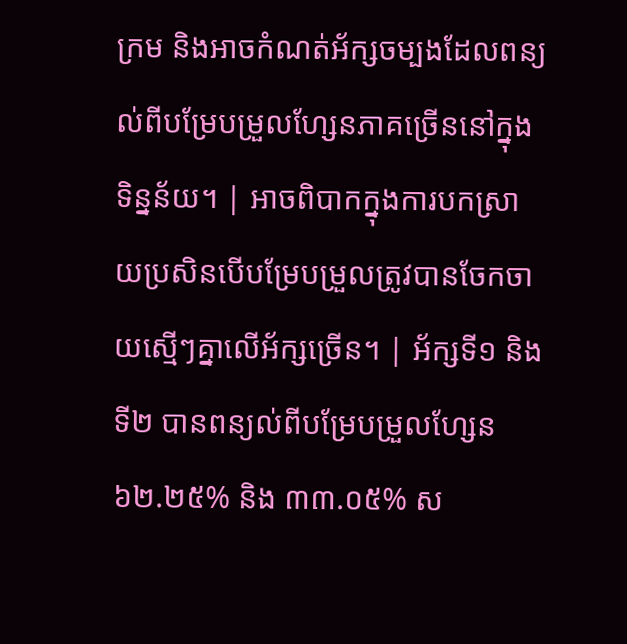ក្រម និងអាចកំណត់អ័ក្សចម្បងដែលពន្យល់ពីបម្រែបម្រួលហ្សែនភាគច្រើននៅក្នុងទិន្នន័យ។ | អាចពិបាកក្នុងការបកស្រាយប្រសិនបើបម្រែបម្រួលត្រូវបានចែកចាយស្មើៗគ្នាលើអ័ក្សច្រើន។ | អ័ក្សទី១ និងទី២ បានពន្យល់ពីបម្រែបម្រួលហ្សែន ៦២.២៥% និង ៣៣.០៥% ស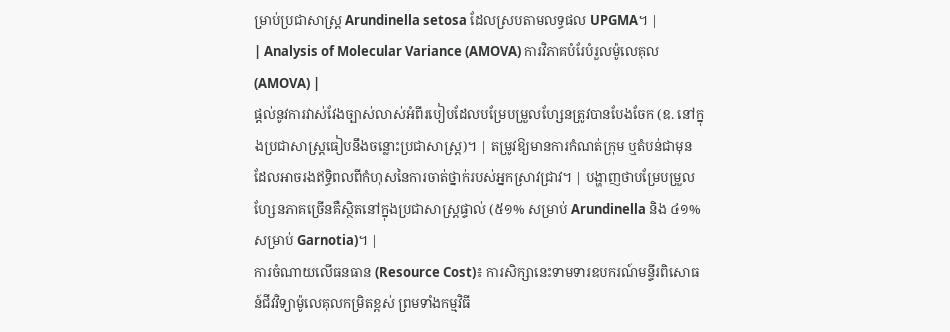ម្រាប់ប្រជាសាស្ត្រ Arundinella setosa ដែលស្របតាមលទ្ធផល UPGMA។ |
| Analysis of Molecular Variance (AMOVA) ការវិភាគបំរែបំរួលម៉ូលេគុល (AMOVA) |
ផ្តល់នូវការវាស់វែងច្បាស់លាស់អំពីរបៀបដែលបម្រែបម្រួលហ្សែនត្រូវបានបែងចែក (ឧ. នៅក្នុងប្រជាសាស្ត្រធៀបនឹងចន្លោះប្រជាសាស្ត្រ)។ | តម្រូវឱ្យមានការកំណត់ក្រុម ឬតំបន់ជាមុន ដែលអាចរងឥទ្ធិពលពីកំហុសនៃការចាត់ថ្នាក់របស់អ្នកស្រាវជ្រាវ។ | បង្ហាញថាបម្រែបម្រួលហ្សែនភាគច្រើនគឺស្ថិតនៅក្នុងប្រជាសាស្ត្រផ្ទាល់ (៥១% សម្រាប់ Arundinella និង ៤១% សម្រាប់ Garnotia)។ |
ការចំណាយលើធនធាន (Resource Cost)៖ ការសិក្សានេះទាមទារឧបករណ៍មន្ទីរពិសោធន៍ជីវវិទ្យាម៉ូលេគុលកម្រិតខ្ពស់ ព្រមទាំងកម្មវិធី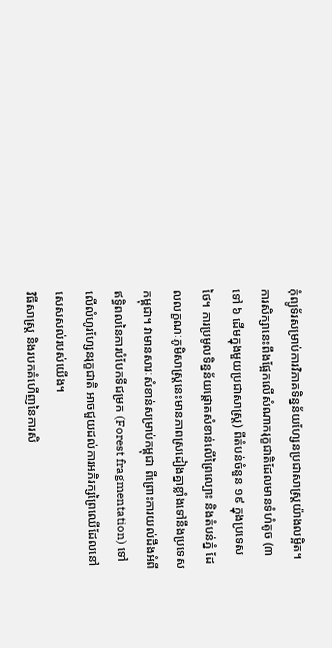កុំព្យូទ័រសម្រាប់ការវិភាគទិន្នន័យហ្សែនប្រជាសាស្ត្រយ៉ាងលម្អិត។
ការសិក្សានេះពឹងផ្អែកលើសំណាករុក្ខជាតិដែលមានទំហំតូច (៣ ទៅ ៦ ដើមក្នុងមួយប្រជាសាស្ត្រ) ពីតំបន់ចំនួន ១៩ ក្នុងប្រទេសថៃ។ ការប្រមូលទិន្នន័យផ្តោតសំខាន់លើព្រៃល្បោះ និងតំបន់ភ្នំ ដែលលក្ខណៈភូមិសាស្ត្រនេះមានភាពស្រដៀងគ្នាខ្លាំងទៅនឹងប្រទេសកម្ពុជា។ វាមានសារៈសំខាន់សម្រាប់កម្ពុជា ពីព្រោះការយល់ដឹងអំពីឥទ្ធិពលនៃការបំបែកទីជម្រក (Forest fragmentation) ទៅលើលំហូរហ្សែនរុក្ខជាតិ អាចជួយដល់ការអភិរក្សព្រៃឈើដែលនៅសេសសល់របស់យើង។
វិធីសាស្ត្រ និងរបកគំហើញនៃការសិ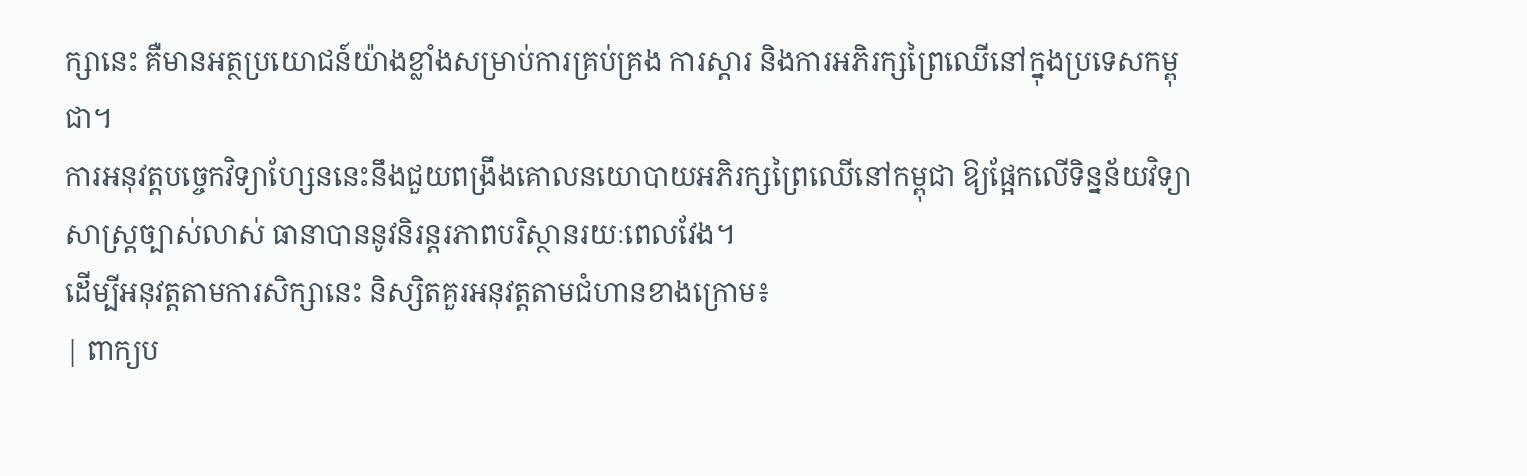ក្សានេះ គឺមានអត្ថប្រយោជន៍យ៉ាងខ្លាំងសម្រាប់ការគ្រប់គ្រង ការស្តារ និងការអភិរក្សព្រៃឈើនៅក្នុងប្រទេសកម្ពុជា។
ការអនុវត្តបច្ចេកវិទ្យាហ្សែននេះនឹងជួយពង្រឹងគោលនយោបាយអភិរក្សព្រៃឈើនៅកម្ពុជា ឱ្យផ្អែកលើទិន្នន័យវិទ្យាសាស្ត្រច្បាស់លាស់ ធានាបាននូវនិរន្តរភាពបរិស្ថានរយៈពេលវែង។
ដើម្បីអនុវត្តតាមការសិក្សានេះ និស្សិតគួរអនុវត្តតាមជំហានខាងក្រោម៖
| ពាក្យប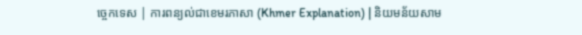ច្ចេកទេស | ការពន្យល់ជាខេមរភាសា (Khmer Explanation) | និយមន័យសាម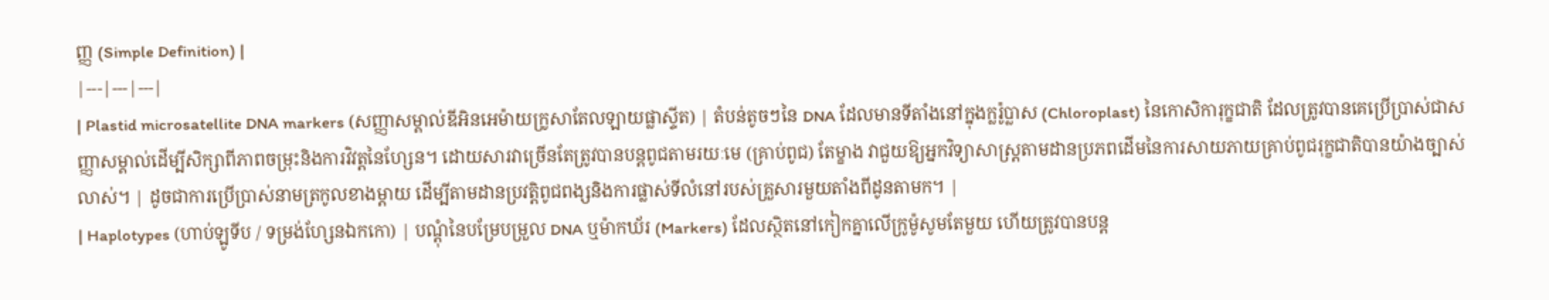ញ្ញ (Simple Definition) |
|---|---|---|
| Plastid microsatellite DNA markers (សញ្ញាសម្គាល់ឌីអិនអេម៉ាយក្រូសាតែលឡាយផ្លាស្ទីត) | តំបន់តូចៗនៃ DNA ដែលមានទីតាំងនៅក្នុងក្លរ៉ូប្លាស (Chloroplast) នៃកោសិការុក្ខជាតិ ដែលត្រូវបានគេប្រើប្រាស់ជាសញ្ញាសម្គាល់ដើម្បីសិក្សាពីភាពចម្រុះនិងការវិវត្តនៃហ្សែន។ ដោយសារវាច្រើនតែត្រូវបានបន្តពូជតាមរយៈមេ (គ្រាប់ពូជ) តែម្ខាង វាជួយឱ្យអ្នកវិទ្យាសាស្ត្រតាមដានប្រភពដើមនៃការសាយភាយគ្រាប់ពូជរុក្ខជាតិបានយ៉ាងច្បាស់លាស់។ | ដូចជាការប្រើប្រាស់នាមត្រកូលខាងម្តាយ ដើម្បីតាមដានប្រវត្តិពូជពង្សនិងការផ្លាស់ទីលំនៅរបស់គ្រួសារមួយតាំងពីដូនតាមក។ |
| Haplotypes (ហាប់ឡូទីប / ទម្រង់ហ្សែនឯកកោ) | បណ្តុំនៃបម្រែបម្រួល DNA ឬម៉ាកឃ័រ (Markers) ដែលស្ថិតនៅកៀកគ្នាលើក្រូម៉ូសូមតែមួយ ហើយត្រូវបានបន្ត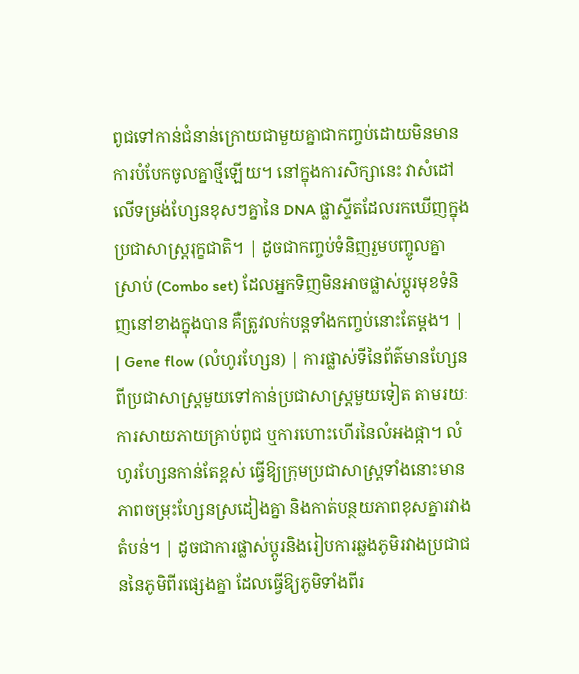ពូជទៅកាន់ជំនាន់ក្រោយជាមួយគ្នាជាកញ្ចប់ដោយមិនមានការបំបែកចូលគ្នាថ្មីឡើយ។ នៅក្នុងការសិក្សានេះ វាសំដៅលើទម្រង់ហ្សែនខុសៗគ្នានៃ DNA ផ្លាស្ទីតដែលរកឃើញក្នុងប្រជាសាស្ត្ររុក្ខជាតិ។ | ដូចជាកញ្ចប់ទំនិញរួមបញ្ចូលគ្នាស្រាប់ (Combo set) ដែលអ្នកទិញមិនអាចផ្លាស់ប្តូរមុខទំនិញនៅខាងក្នុងបាន គឺត្រូវលក់បន្តទាំងកញ្ចប់នោះតែម្តង។ |
| Gene flow (លំហូរហ្សែន) | ការផ្លាស់ទីនៃព័ត៌មានហ្សែនពីប្រជាសាស្ត្រមួយទៅកាន់ប្រជាសាស្ត្រមួយទៀត តាមរយៈការសាយភាយគ្រាប់ពូជ ឬការហោះហើរនៃលំអងផ្កា។ លំហូរហ្សែនកាន់តែខ្ពស់ ធ្វើឱ្យក្រុមប្រជាសាស្ត្រទាំងនោះមានភាពចម្រុះហ្សែនស្រដៀងគ្នា និងកាត់បន្ថយភាពខុសគ្នារវាងតំបន់។ | ដូចជាការផ្លាស់ប្តូរនិងរៀបការឆ្លងភូមិរវាងប្រជាជននៃភូមិពីរផ្សេងគ្នា ដែលធ្វើឱ្យភូមិទាំងពីរ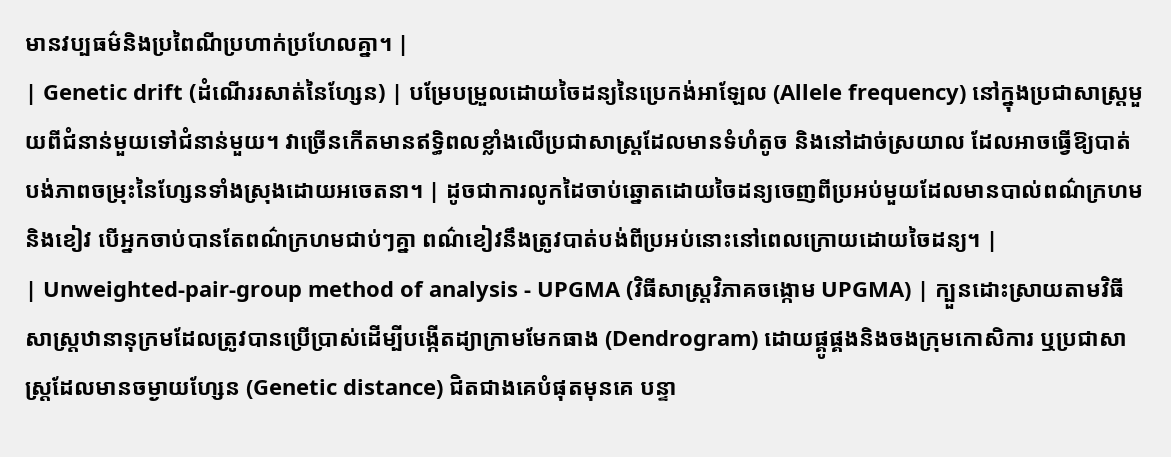មានវប្បធម៌និងប្រពៃណីប្រហាក់ប្រហែលគ្នា។ |
| Genetic drift (ដំណើររសាត់នៃហ្សែន) | បម្រែបម្រួលដោយចៃដន្យនៃប្រេកង់អាឡែល (Allele frequency) នៅក្នុងប្រជាសាស្ត្រមួយពីជំនាន់មួយទៅជំនាន់មួយ។ វាច្រើនកើតមានឥទ្ធិពលខ្លាំងលើប្រជាសាស្ត្រដែលមានទំហំតូច និងនៅដាច់ស្រយាល ដែលអាចធ្វើឱ្យបាត់បង់ភាពចម្រុះនៃហ្សែនទាំងស្រុងដោយអចេតនា។ | ដូចជាការលូកដៃចាប់ឆ្នោតដោយចៃដន្យចេញពីប្រអប់មួយដែលមានបាល់ពណ៌ក្រហមនិងខៀវ បើអ្នកចាប់បានតែពណ៌ក្រហមជាប់ៗគ្នា ពណ៌ខៀវនឹងត្រូវបាត់បង់ពីប្រអប់នោះនៅពេលក្រោយដោយចៃដន្យ។ |
| Unweighted-pair-group method of analysis - UPGMA (វិធីសាស្ត្រវិភាគចង្កោម UPGMA) | ក្បួនដោះស្រាយតាមវិធីសាស្ត្រឋានានុក្រមដែលត្រូវបានប្រើប្រាស់ដើម្បីបង្កើតដ្យាក្រាមមែកធាង (Dendrogram) ដោយផ្គូផ្គងនិងចងក្រុមកោសិការ ឬប្រជាសាស្ត្រដែលមានចម្ងាយហ្សែន (Genetic distance) ជិតជាងគេបំផុតមុនគេ បន្ទា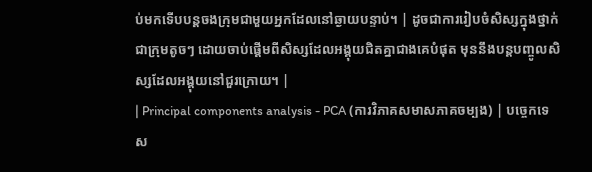ប់មកទើបបន្តចងក្រុមជាមួយអ្នកដែលនៅឆ្ងាយបន្ទាប់។ | ដូចជាការរៀបចំសិស្សក្នុងថ្នាក់ជាក្រុមតូចៗ ដោយចាប់ផ្តើមពីសិស្សដែលអង្គុយជិតគ្នាជាងគេបំផុត មុននឹងបន្តបញ្ចូលសិស្សដែលអង្គុយនៅជួរក្រោយ។ |
| Principal components analysis - PCA (ការវិភាគសមាសភាគចម្បង) | បច្ចេកទេស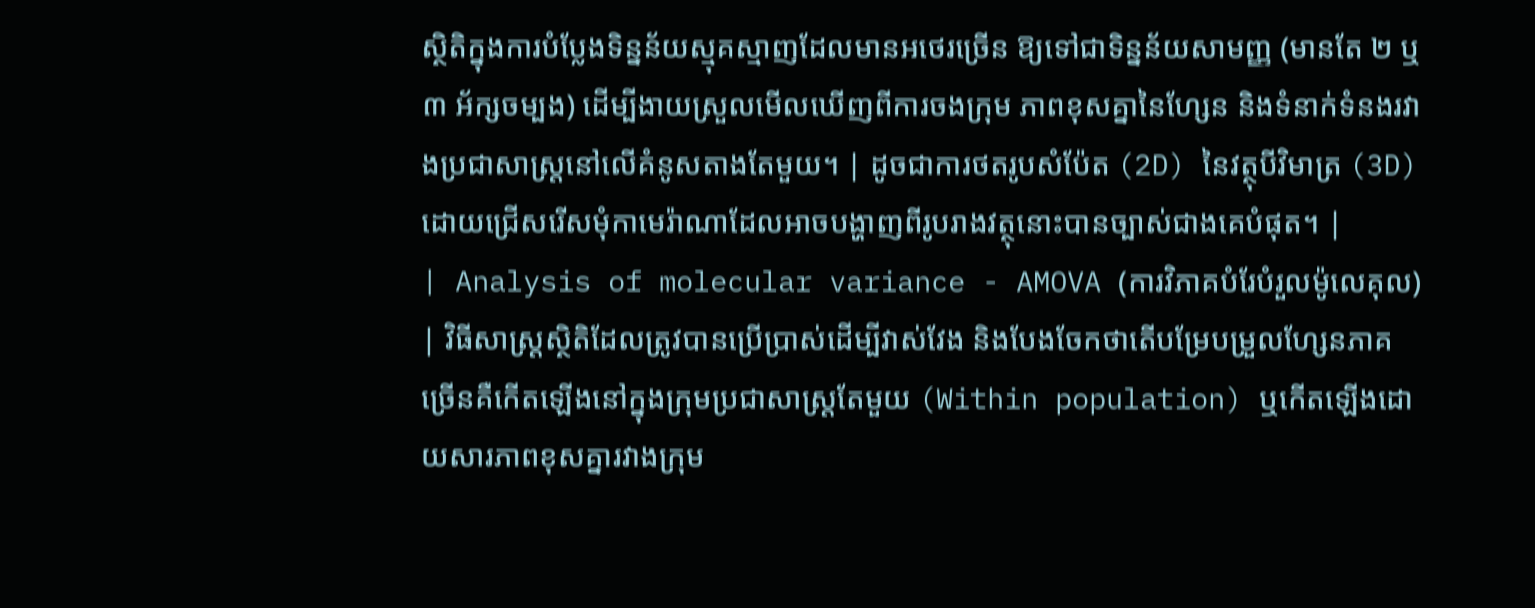ស្ថិតិក្នុងការបំប្លែងទិន្នន័យស្មុគស្មាញដែលមានអថេរច្រើន ឱ្យទៅជាទិន្នន័យសាមញ្ញ (មានតែ ២ ឬ ៣ អ័ក្សចម្បង) ដើម្បីងាយស្រួលមើលឃើញពីការចងក្រុម ភាពខុសគ្នានៃហ្សែន និងទំនាក់ទំនងរវាងប្រជាសាស្ត្រនៅលើគំនូសតាងតែមួយ។ | ដូចជាការថតរូបសំប៉ែត (2D) នៃវត្ថុបីវិមាត្រ (3D) ដោយជ្រើសរើសមុំកាមេរ៉ាណាដែលអាចបង្ហាញពីរូបរាងវត្ថុនោះបានច្បាស់ជាងគេបំផុត។ |
| Analysis of molecular variance - AMOVA (ការវិភាគបំរែបំរួលម៉ូលេគុល) | វិធីសាស្ត្រស្ថិតិដែលត្រូវបានប្រើប្រាស់ដើម្បីវាស់វែង និងបែងចែកថាតើបម្រែបម្រួលហ្សែនភាគច្រើនគឺកើតឡើងនៅក្នុងក្រុមប្រជាសាស្ត្រតែមួយ (Within population) ឬកើតឡើងដោយសារភាពខុសគ្នារវាងក្រុម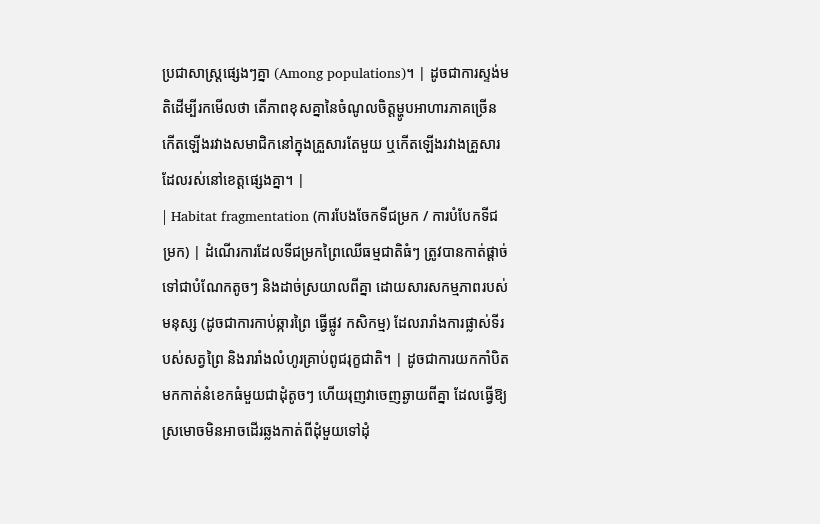ប្រជាសាស្ត្រផ្សេងៗគ្នា (Among populations)។ | ដូចជាការស្ទង់មតិដើម្បីរកមើលថា តើភាពខុសគ្នានៃចំណូលចិត្តម្ហូបអាហារភាគច្រើនកើតឡើងរវាងសមាជិកនៅក្នុងគ្រួសារតែមួយ ឬកើតឡើងរវាងគ្រួសារដែលរស់នៅខេត្តផ្សេងគ្នា។ |
| Habitat fragmentation (ការបែងចែកទីជម្រក / ការបំបែកទីជម្រក) | ដំណើរការដែលទីជម្រកព្រៃឈើធម្មជាតិធំៗ ត្រូវបានកាត់ផ្តាច់ទៅជាបំណែកតូចៗ និងដាច់ស្រយាលពីគ្នា ដោយសារសកម្មភាពរបស់មនុស្ស (ដូចជាការកាប់ឆ្ការព្រៃ ធ្វើផ្លូវ កសិកម្ម) ដែលរារាំងការផ្លាស់ទីរបស់សត្វព្រៃ និងរារាំងលំហូរគ្រាប់ពូជរុក្ខជាតិ។ | ដូចជាការយកកាំបិតមកកាត់នំខេកធំមួយជាដុំតូចៗ ហើយរុញវាចេញឆ្ងាយពីគ្នា ដែលធ្វើឱ្យស្រមោចមិនអាចដើរឆ្លងកាត់ពីដុំមួយទៅដុំ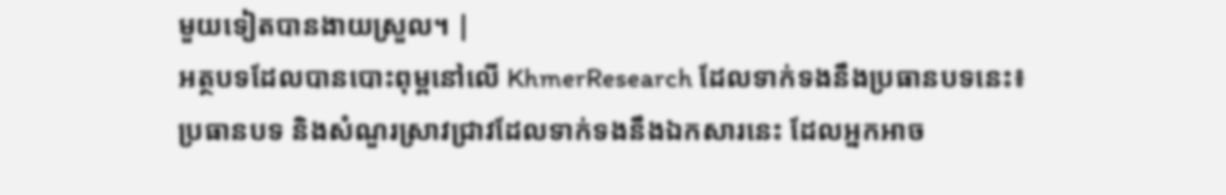មួយទៀតបានងាយស្រួល។ |
អត្ថបទដែលបានបោះពុម្ពនៅលើ KhmerResearch ដែលទាក់ទងនឹងប្រធានបទនេះ៖
ប្រធានបទ និងសំណួរស្រាវជ្រាវដែលទាក់ទងនឹងឯកសារនេះ ដែលអ្នកអាច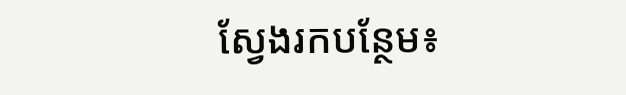ស្វែងរកបន្ថែម៖